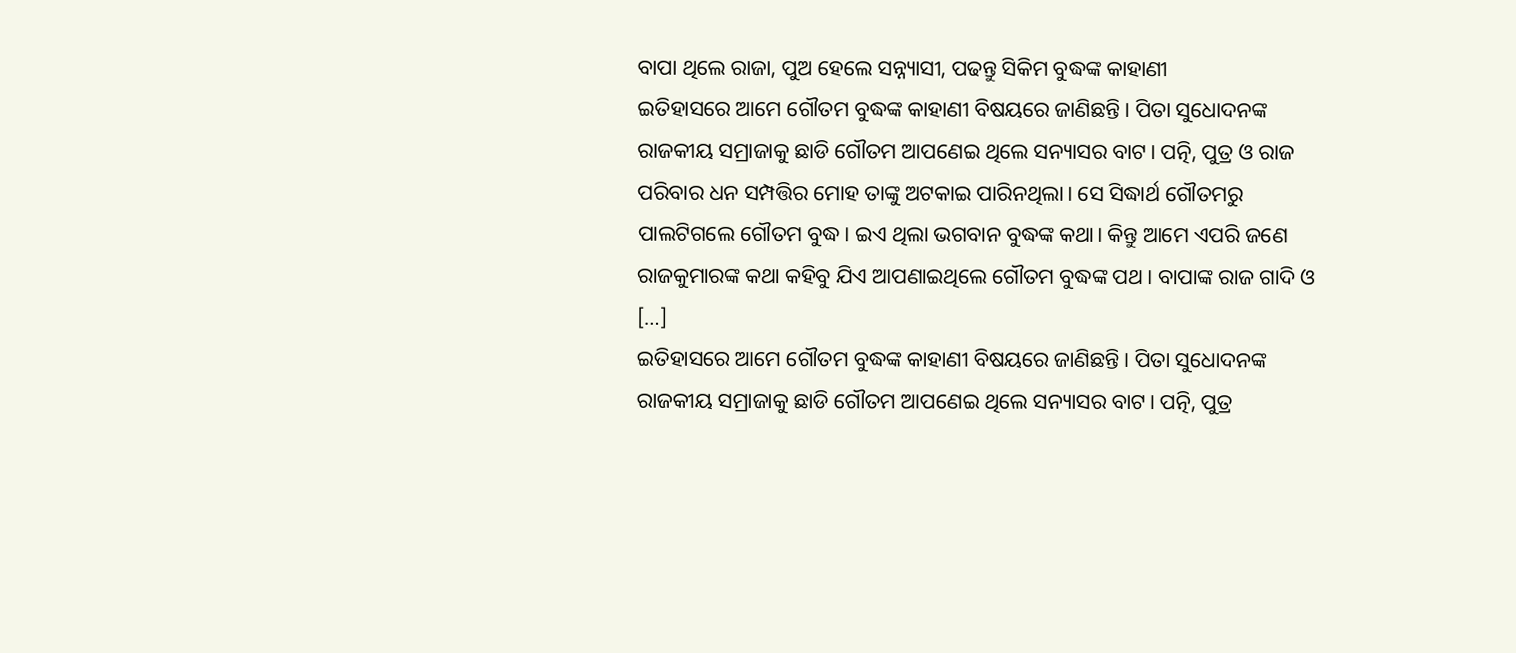ବାପା ଥିଲେ ରାଜା, ପୁଅ ହେଲେ ସନ୍ନ୍ୟାସୀ, ପଢନ୍ତୁ ସିକିମ ବୁଦ୍ଧଙ୍କ କାହାଣୀ
ଇତିହାସରେ ଆମେ ଗୌତମ ବୁଦ୍ଧଙ୍କ କାହାଣୀ ବିଷୟରେ ଜାଣିଛନ୍ତି। ପିତା ସୁଧୋଦନଙ୍କ ରାଜକୀୟ ସମ୍ରାଜାକୁ ଛାଡି ଗୌତମ ଆପଣେଇ ଥିଲେ ସନ୍ୟାସର ବାଟ। ପତ୍ନି, ପୁତ୍ର ଓ ରାଜ ପରିବାର ଧନ ସମ୍ପତ୍ତିର ମୋହ ତାଙ୍କୁ ଅଟକାଇ ପାରିନଥିଲା। ସେ ସିଦ୍ଧାର୍ଥ ଗୌତମରୁ ପାଲଟିଗଲେ ଗୌତମ ବୁଦ୍ଧ। ଇଏ ଥିଲା ଭଗବାନ ବୁଦ୍ଧଙ୍କ କଥା। କିନ୍ତୁ ଆମେ ଏପରି ଜଣେ ରାଜକୁମାରଙ୍କ କଥା କହିବୁ ଯିଏ ଆପଣାଇଥିଲେ ଗୌତମ ବୁଦ୍ଧଙ୍କ ପଥ। ବାପାଙ୍କ ରାଜ ଗାଦି ଓ […]
ଇତିହାସରେ ଆମେ ଗୌତମ ବୁଦ୍ଧଙ୍କ କାହାଣୀ ବିଷୟରେ ଜାଣିଛନ୍ତି। ପିତା ସୁଧୋଦନଙ୍କ ରାଜକୀୟ ସମ୍ରାଜାକୁ ଛାଡି ଗୌତମ ଆପଣେଇ ଥିଲେ ସନ୍ୟାସର ବାଟ। ପତ୍ନି, ପୁତ୍ର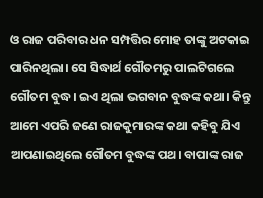ଓ ରାଜ ପରିବାର ଧନ ସମ୍ପତ୍ତିର ମୋହ ତାଙ୍କୁ ଅଟକାଇ ପାରିନଥିଲା। ସେ ସିଦ୍ଧାର୍ଥ ଗୌତମରୁ ପାଲଟିଗଲେ ଗୌତମ ବୁଦ୍ଧ। ଇଏ ଥିଲା ଭଗବାନ ବୁଦ୍ଧଙ୍କ କଥା। କିନ୍ତୁ ଆମେ ଏପରି ଜଣେ ରାଜକୁମାରଙ୍କ କଥା କହିବୁ ଯିଏ ଆପଣାଇଥିଲେ ଗୌତମ ବୁଦ୍ଧଙ୍କ ପଥ। ବାପାଙ୍କ ରାଜ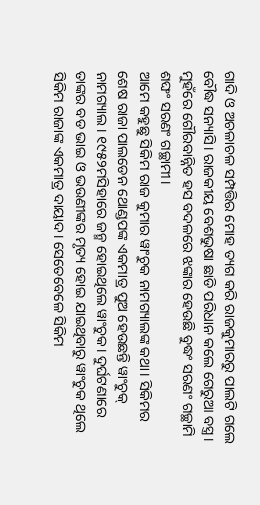ଗାଦି ଓ ଅଚଳାଚଳ ସମ୍ପତ୍ତିର ମୋହ ତ୍ୟଗ କରି ରାଜକୁମାରରୁ ପାଲଟି ଗଲେ ବୌଦ୍ଧ ସନ୍ୟାସି। ରାଜକୀୟ ବେଶଭୁଷା ଛାଡି ପରିଧାନ କଲେ ଗେରୁଆ ବସ୍ତ୍ର। ମୁହଁରେ ଗୌରବାନ୍ନିତ ହସ ବଦଳରେ ଝଙ୍କାର ହେଉଛି ବୁଦ୍ଧଂ ସରଣଂ ଗଚ୍ଛାମି ଶଙ୍ଘଂ ସରଣଂ ଗଚ୍ଛାମୀ।
ଆମେ କହୁଛୁ ସିକିମ ରାଜ କୁମାର ୱାଂଚୁକ ନାମଗ୍ୟାଲଙ୍କ କଥା। ସିକିମର ଶେଷ ରାଜା ପାଲଡେନ ଥୋଣ୍ଡପଙ୍କ ଏକମାତ୍ର ପୁଅ ହେଉଛନ୍ତି ୱାଂଚୁକ୍ ନାମଗ୍ୟାଲ। ୧୯୫୨ମସିହାରେ ଜନ୍ମ ହୋଇଥିଲେ ୱାଂଚୁକ। ଦୁର୍ଘଟଣାରେ ତାଙ୍କର ବଡ ଭାଇ ଓ ଭଉଣୀଙ୍କର ମୃତ୍ୟ ହୋଇ ଯାଇଥିବାରୁ ୱାଂଚୁକ ଥିଲେ ସିକିମ ରାଜାଙ୍କ ଏକମାତ୍ର ଦାୟାଦ। ସେତେବେଳେ ସିକିମ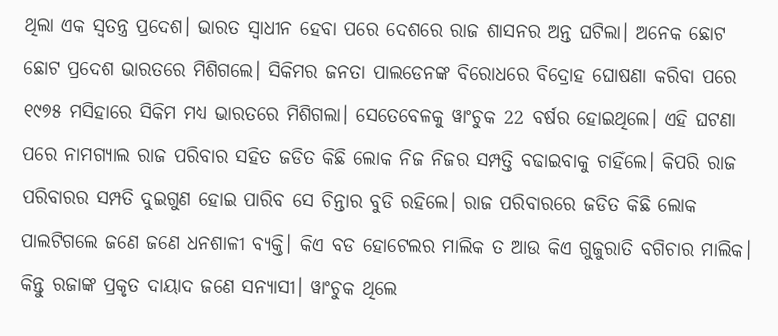ଥିଲା ଏକ ସ୍ୱତନ୍ତ୍ର ପ୍ରଦେଶ। ଭାରତ ସ୍ୱାଧୀନ ହେବା ପରେ ଦେଶରେ ରାଜ ଶାସନର ଅନ୍ତ ଘଟିଲା। ଅନେକ ଛୋଟ ଛୋଟ ପ୍ରଦେଶ ଭାରତରେ ମିଶିଗଲେ। ସିକିମର ଜନତା ପାଲଡେନଙ୍କ ବିରୋଧରେ ବିଦ୍ରୋହ ଘୋଷଣା କରିବା ପରେ ୧୯୭୫ ମସିହାରେ ସିକିମ ମଧ୍ୟ ଭାରତରେ ମିଶିଗଲା। ସେତେବେଳକୁ ୱାଂଚୁକ 22 ବର୍ଷର ହୋଇଥିଲେ। ଏହି ଘଟଣା ପରେ ନାମଗ୍ୟାଲ ରାଜ ପରିବାର ସହିତ ଜଡିତ କିଛି ଲୋକ ନିଜ ନିଜର ସମ୍ପତ୍ତି ବଢାଇବାକୁ ଚାହିଁଲେ। କିପରି ରାଜ ପରିବାରର ସମ୍ପତି ଦୁଇଗୁଣ ହୋଇ ପାରିବ ସେ ଚିନ୍ତାର ବୁଡି ରହିଲେ। ରାଜ ପରିବାରରେ ଜଡିତ କିଛି ଲୋକ ପାଲଟିଗଲେ ଜଣେ ଜଣେ ଧନଶାଳୀ ବ୍ୟକ୍ତି। କିଏ ବଡ ହୋଟେଲର ମାଲିକ ତ ଆଉ କିଏ ଗୁଜୁରାତି ବଗିଚାର ମାଲିକ। କିନ୍ତୁ ରଜାଙ୍କ ପ୍ରକୃତ ଦାୟାଦ ଜଣେ ସନ୍ୟାସୀ। ୱାଂଚୁକ ଥିଲେ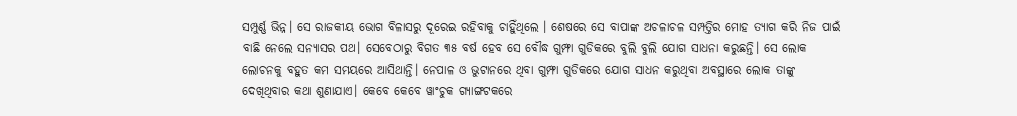ସମ୍ପୁର୍ଣ୍ଣ ଭିନ୍ନ। ସେ ରାଜକୀୟ ଭୋଗ ବିଳାସରୁ ଦୂରେଇ ରହିବାକୁ ଚାହିୁଁଥିଲେ । ଶେଷରେ ସେ ବାପାଙ୍କ ଅଚଳାଚଳ ସମ୍ପତ୍ତିର ମୋହ ତ୍ୟାଗ କରି ନିଜ ପାଇଁ ବାଛି ନେଲେ ସନ୍ୟାସର ପଥ। ସେବେଠାରୁ ବିଗତ ୩୫ ବର୍ଷ ହେବ ସେ ବୌଦ୍ଧ ଗୁମ୍ଫା ଗୁଡିକରେ ବୁଲି ବୁଲି ଯୋଗ ସାଧନା କରୁଛନ୍ତି। ସେ ଲୋକ ଲୋଚନକୁ ବହୁତ କମ ସମୟରେ ଆସିଥାନ୍ତି। ନେପାଳ ଓ ଭୁଟାନରେ ଥିବା ଗୁମ୍ଫା ଗୁଡିକରେ ଯୋଗ ସାଧନ କରୁଥିବା ଅବସ୍ଥାରେ ଲୋକ ତାଙ୍କୁ ଦେଖିଥିବାର କଥା ଶୁଣାଯାଏ। କେବେ କେବେ ୱାଂଚୁକ ଗ୍ୟାଙ୍ଗଟକରେ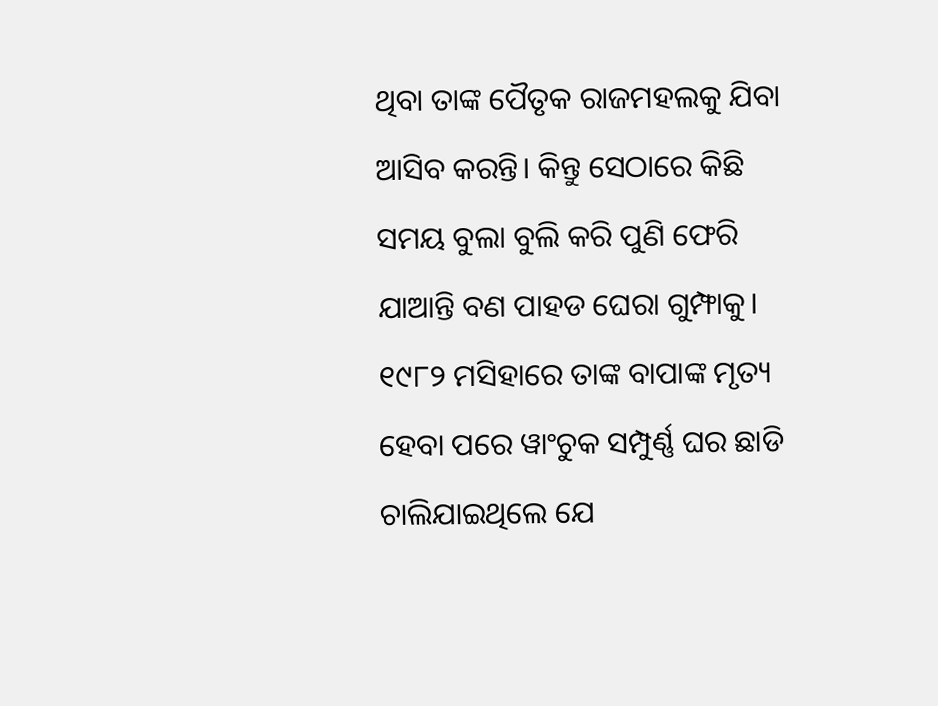ଥିବା ତାଙ୍କ ପୈତୃକ ରାଜମହଲକୁ ଯିବା ଆସିବ କରନ୍ତି। କିନ୍ତୁ ସେଠାରେ କିଛି ସମୟ ବୁଲା ବୁଲି କରି ପୁଣି ଫେରି ଯାଆନ୍ତି ବଣ ପାହଡ ଘେରା ଗୁମ୍ଫାକୁ। ୧୯୮୨ ମସିହାରେ ତାଙ୍କ ବାପାଙ୍କ ମୃତ୍ୟ ହେବା ପରେ ୱାଂଚୁକ ସମ୍ପୁର୍ଣ୍ଣ ଘର ଛାଡି ଚାଲିଯାଇଥିଲେ ଯେ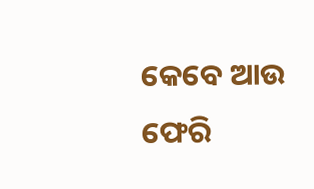କେବେ ଆଉ ଫେରି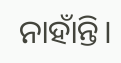ନାହାଁନ୍ତି।